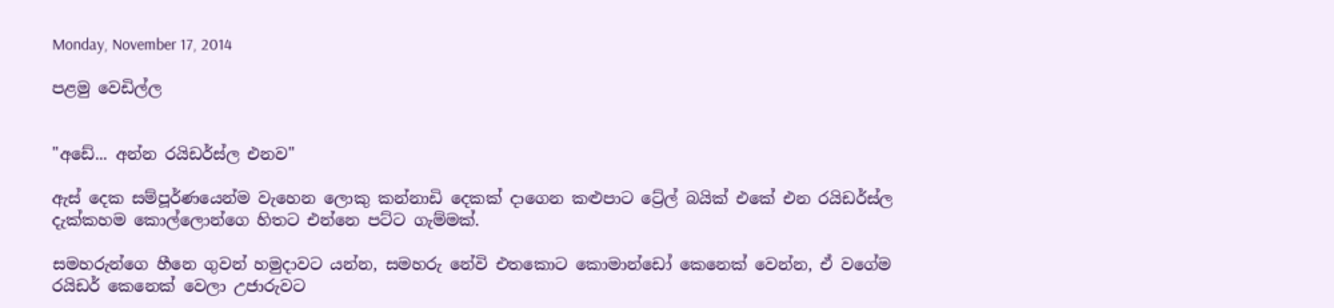Monday, November 17, 2014

පළමු වෙඩිල්ල


"අඩේ... අන්න රයිඩර්ස්ල එනව"

ඇස් දෙක සම්පූර්ණයෙන්ම වැහෙන ලොකු කන්නාඩි දෙකක් දාගෙන කළුපාට ට්‍රේල් බයික් එකේ එන රයිඩර්ස්ල දැක්කහම කොල්ලොන්ගෙ හිතට එන්නෙ පට්ට ගැම්මක්.

සමහරුන්ගෙ හීනෙ ගුවන් හමුදාවට යන්න, සමහරු නේවි එතකොට කොමාන්ඩෝ කෙනෙක් වෙන්න, ඒ වගේම රයිඩර් කෙනෙක් වෙලා උජාරුවට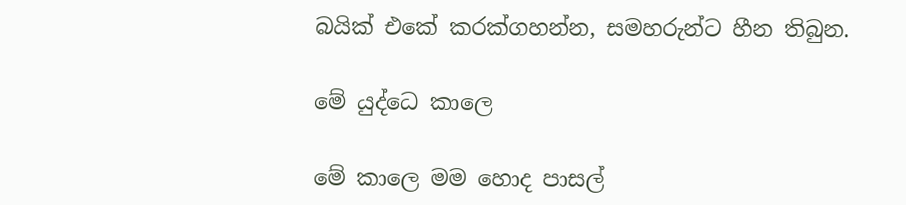බයික් එකේ කරක්ගහන්න, සමහරුන්ට හීන තිබුන.

මේ යුද්ධෙ කාලෙ

මේ කාලෙ මම හොද පාසල්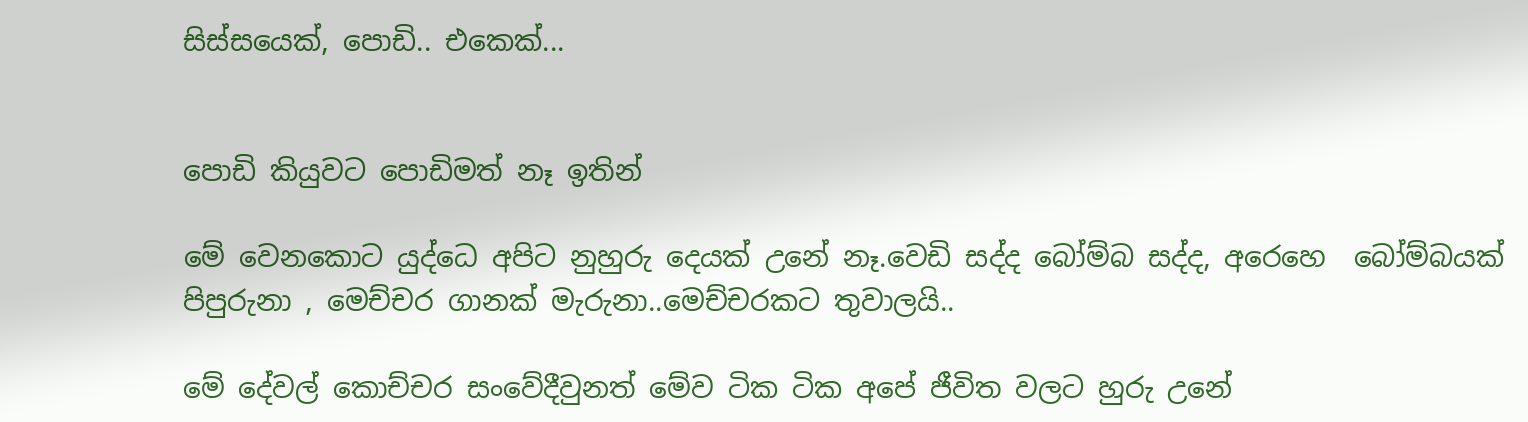සිස්සයෙක්, පොඩි.. එකෙක්...


පොඩි කියුවට පොඩිමත් නෑ ඉතින්

මේ වෙනකොට යුද්ධෙ අපිට නුහුරු දෙයක් උනේ නෑ.වෙඩි සද්ද බෝම්බ සද්ද, අරෙහෙ  බෝම්බයක් පිපුරුනා , මෙච්චර ගානක් මැරුනා..මෙච්චරකට තුවාලයි..

මේ දේවල් කොච්චර සංවේදීවුනත් මේව ටික ටික අපේ ජීවිත වලට හුරු උනේ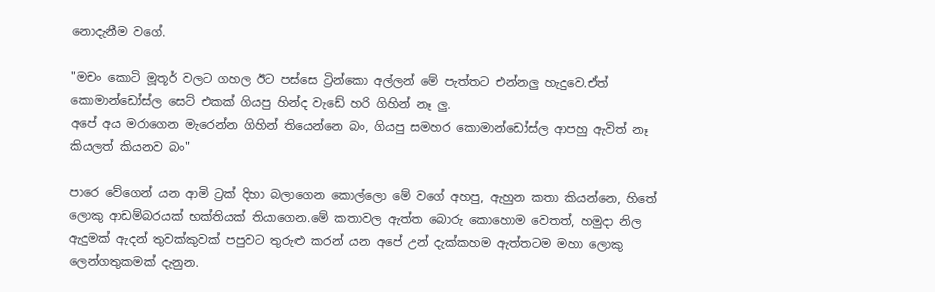නොදැනීම වගේ.

"මචං කොටි මූතූර් වලට ගහල ඊට පස්සෙ ට්‍රින්කො අල්ලන් මේ පැත්තට එන්නලු හැදුවෙ.ඒත් කොමාන්ඩෝස්ල සෙට් එකක් ගියපු හින්ද වැඩේ හරි ගිහින් නෑ ලු.
අපේ අය මරාගෙන මැරෙන්න ගිහින් තියෙන්නෙ බං, ගියපු සමහර කොමාන්ඩෝස්ල ආපහු ඇවිත් නෑ කියලත් කියනව බං"

පාරෙ වේගෙන් යන ආමි ට්‍රක් දිහා බලාගෙන කොල්ලො මේ වගේ අහපු, ඇහුන කතා කියන්නෙ, හිතේ ලොකු ආඩම්බරයක් භක්තියක් තියාගෙන.මේ කතාවල ඇත්ත බොරු කොහොම වෙතත්, හමුදා නිල ඇදුමක් ඇදන් තුවක්කුවක් පපුවට තුරුළු කරන් යන අපේ උන් දැක්කහම ඇත්තටම මහා ලොකු ලෙන්ගතුකමක් දැනුන.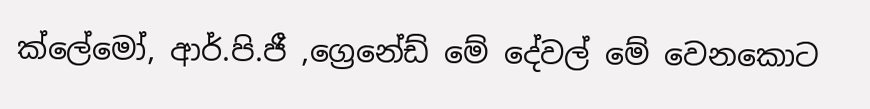ක්ලේමෝ, ආර්.පි.ජී ,ග්‍රෙනේඩ් මේ දේවල් මේ වෙනකොට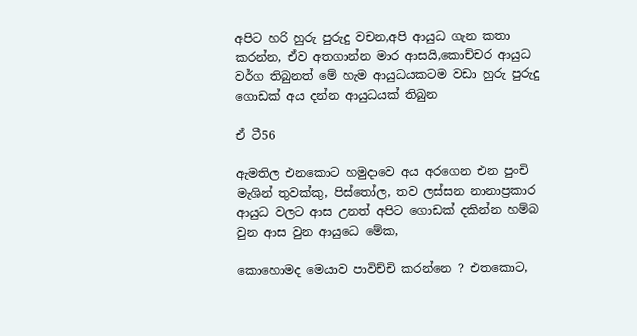අපිට හරි හුරු පුරුදු වචන,අපි ආයුධ ගැන කතා කරන්න, ඒව අතගාන්න මාර ආසයි,කොච්චර ආයුධ වර්ග තිබුනත් මේ හැම ආයුධයකටම වඩා හුරු පුරුදු ගොඩක් අය දන්න ආයුධයක් තිබුන

ඒ ටී56

ඇමතිල එනකොට හමුදාවෙ අය අරගෙන එන පුංචි මැශින් තුවක්කු, පිස්තෝල, තව ලස්සන නානාප්‍රකාර ආයුධ වලට ආස උනත් අපිට ගොඩක් දකින්න හම්බ වුන ආස වුන ආයුධෙ මේක,

කොහොමද මෙයාව පාවිච්චි කරන්නෙ ? එතකොට,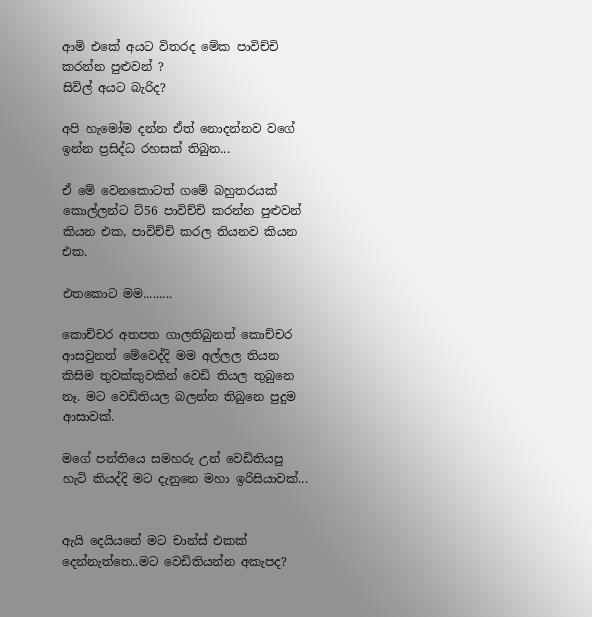ආමි එකේ අයට විතරද මේක පාවිච්චි කරන්න පුළුවන් ?
සිවිල් අයට බැරිද?

අපි හැමෝම දන්න ඒත් නොදන්නව වගේ ඉන්න ප්‍රසිද්ධ රහසක් තිබුන...

ඒ මේ වෙනකොටත් ගමේ බහුතරයක් කොල්ලන්ට ට්56 පාවිච්චි කරන්න පුළුවන් කියන එක, පාවිච්චි කරල තියනව කියන එක.

එතකොට මම.........

කොච්චර අතපත ගාලතිබුනත් කොච්චර ආසවුනත් මේවෙද්දි මම අල්ලල තියන කිසිම තුවක්කුවකින් වෙඩි තියල තුබුනෙ නෑ. මට වෙඩිතියල බලන්න තිබුනෙ පුදුම ආසාවක්.

මගේ පන්තියෙ සමහරු උන් වෙඩිතියපු හැටි කියද්දි මට දැනුනෙ මහා ඉරිසියාවක්...


ඇයි දෙයියනේ මට චාන්ස් එකක් දෙන්නැත්තෙ..මට වෙඩිතියන්න අකැපද?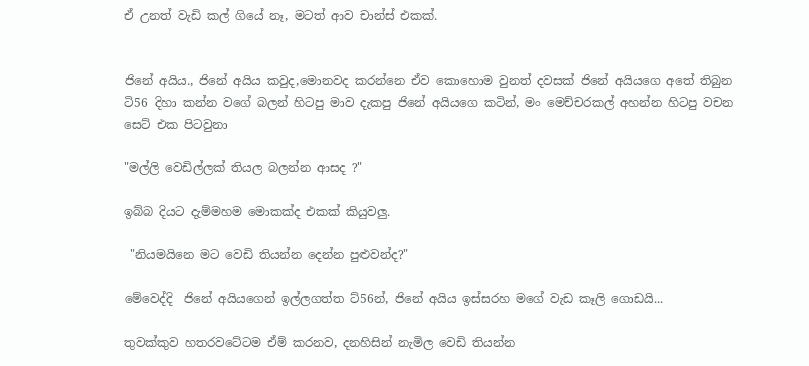ඒ උනත් වැඩි කල් ගියේ නෑ, මටත් ආව චාන්ස් එකක්.


ජිනේ අයිය., ජිනේ අයිය කවුද,මොනවද කරන්නෙ ඒව කොහොම වුනත් දවසක් ජිනේ අයියගෙ අතේ තිබුන ටි56 දිහා කන්න වගේ බලන් හිටපු මාව දැකපු ජිනේ අයියගෙ කටින්, මං මෙච්චරකල් අහන්න හිටපු වචන සෙට් එක පිටවුනා

"මල්ලි වෙඩිල්ලක් තියල බලන්න ආසද ?"

ඉබ්බ දියට දැම්මහම මොකක්ද එකක් කියුවලු.

 "නියමයිනෙ මට වෙඩි තියන්න දෙන්න පුළුවන්ද?"

මේවෙද්දි  ජිනේ අයියගෙන් ඉල්ලගත්ත ට්56න්, ජිනේ අයිය ඉස්සරහ මගේ වැඩ කෑලි ගොඩයි...

තුවක්කුව හතරවටේටම ඒම් කරනව, දනහිසින් නැමිල වෙඩි තියන්න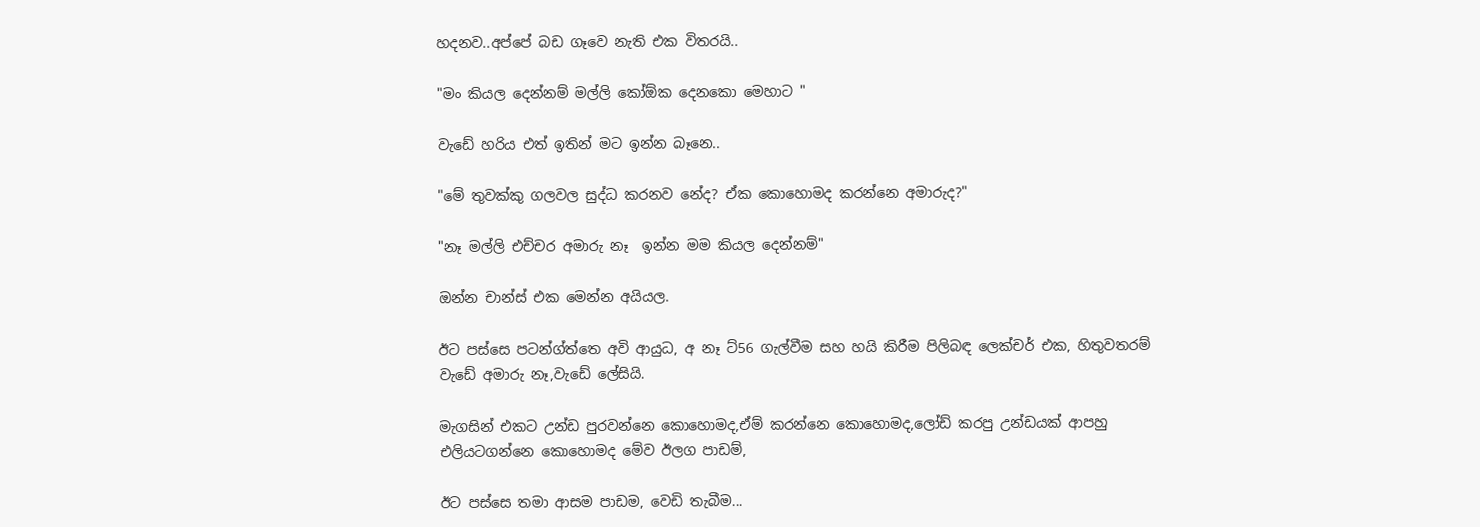හදනව..අප්පේ බඩ ගෑවෙ නැති එක විතරයි..

"මං කියල දෙන්නම් මල්ලි කෝඕක දෙනකො මෙහාට "

වැඩේ හරිය එත් ඉතින් මට ඉන්න බෑනෙ..

"මේ තුවක්කු ගලවල සුද්ධ කරනව නේද? ඒක කොහොමද කරන්නෙ අමාරුද?"

"නෑ මල්ලි එච්චර අමාරු නෑ  ඉන්න මම කියල දෙන්නම්"

ඔන්න චාන්ස් එක මෙන්න අයියල.

ඊට පස්සෙ පටන්ග්ත්තෙ අවි ආයුධ, අ නෑ ට්56 ගැල්වීම සහ හයි කිරීම පිලිබඳ ලෙක්චර් එක, හිතුවතරම් වැඩේ අමාරු නෑ,වැඩේ ලේසියි.

මැගසින් එකට උන්ඩ පුරවන්නෙ කොහොමද,ඒම් කරන්නෙ කොහොමද,ලෝඩ් කරපු උන්ඩයක් ආපහු එලියටගන්නෙ කොහොමද මේව ඊලග පාඩම්,

ඊට පස්සෙ තමා ආසම පාඩම, වෙඩි තැබීම...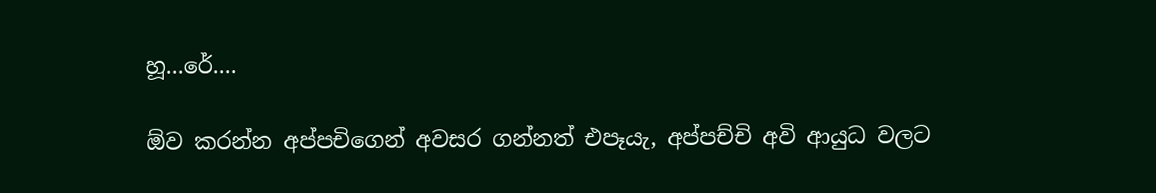හූ...රේ....

ඕව කරන්න අප්පචිගෙන් අවසර ගන්නත් එපෑයැ, අප්පච්චි අවි ආයුධ වලට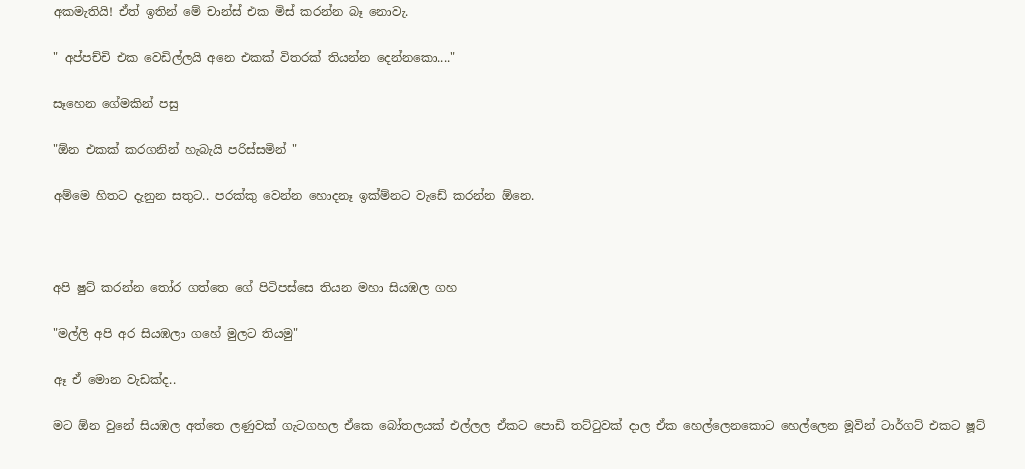අකමැතියි! ඒත් ඉතින් මේ චාන්ස් එක මිස් කරන්න බෑ නොවැ.

" අප්පච්චි එක වෙඩිල්ලයි අනෙ එකක් විතරක් තියන්න දෙන්නකො...."

සෑහෙන ගේමකින් පසු

"ඕන එකක් කරගනින් හැබැයි පරිස්සමින් "

අම්මෙ හිතට දැනුන සතුට.. පරක්කු වෙන්න හොදනෑ ඉක්ම්නට වැඩේ කරන්න ඕනෙ.



අපි ෂුට් කරන්න ‍තෝර ගත්තෙ ගේ පිටිපස්සෙ තියන මහා සියඹල ගහ

"මල්ලි අපි අර සියඹලා ගහේ මුලට තියමු"

ඈ ඒ මොන වැඩක්ද..

මට ඕන වුනේ සියඹල අත්තෙ ලණුවක් ගැටගහල ඒකෙ බෝතලයක් එල්ලල ඒකට පොඩි තට්‍ටුවක් දාල ඒක හෙල්ලෙනකොට හෙල්ලෙන මූවින් ටාර්ගට් එකට ෂූට්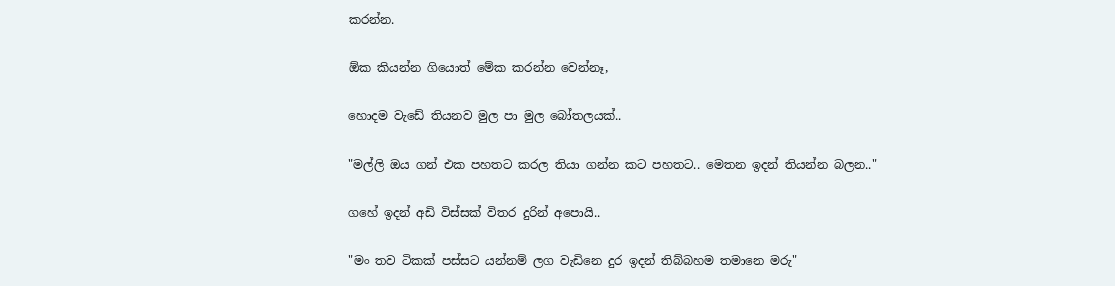කරන්න.

ඕක කියන්න ගියොත් මේක කරන්න වෙන්නෑ,

හොදම වැඩේ තියනව මුල පා මුල බෝතලයක්..

"මල්ලි ඔය ගන් එක පහතට කරල තියා ගන්න කට පහතට.. මෙතන ඉදන් තියන්න බලන.."

ගහේ ඉදන් අඩි විස්සක් විතර දුරින් අපොයි..

"මං තව ටිකක් පස්සට යන්නම් ලග වැඩිනෙ දුර ඉදන් තිබ්බහම තමානෙ මරු"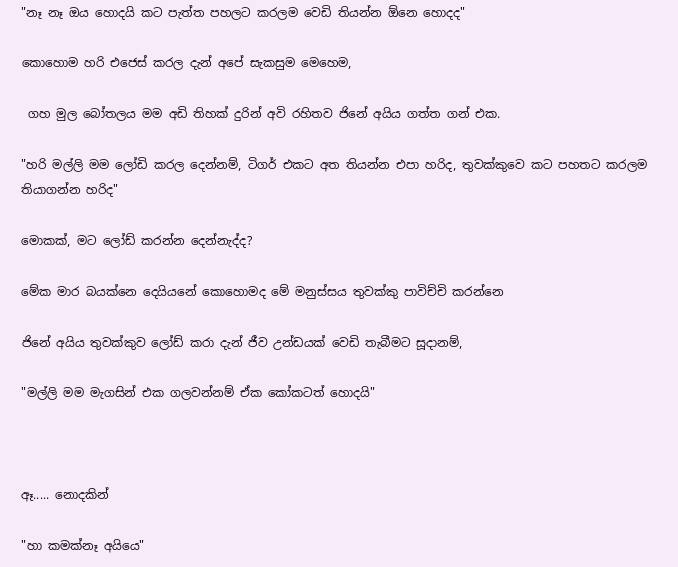"නෑ නෑ ඔය හොදයි කට පැත්ත පහලට කරලම වෙඩි තියන්න ඕනෙ හොදද"

කොහොම හරි එජෙස් කරල දැන් අපේ සැකසුම මෙහෙම,

 ගහ මුල බෝතලය මම අඩි තිහක් දුරින් අවි රහිතව ජිනේ අයිය ගත්ත ගන් එක.

"හරි මල්ලි මම ලෝඩි කරල දෙන්නම්, ටිගර් එකට අත තියන්න එපා හරිද, තුවක්කුවෙ කට පහතට කරලම තියාගන්න හරිද"

මොකක්, මට ලෝඩ් කරන්න දෙන්නැද්ද?

මේක මාර බයක්නෙ දෙයියනේ කොහොමද මේ මනුස්සය තුවක්කු පාවිච්චි කරන්නෙ

ජිනේ අයිය තුවක්කුව ලෝඩ් කරා දැන් ජීව උන්ඩයක් වෙඩි තැබීමට සූදානම්,

"මල්ලි මම මැගසින් එක ගලවන්නම් ඒක කෝකටත් හොදයි"



ඈ..... නොදකින්

"හා කමක්නෑ අයියෙ"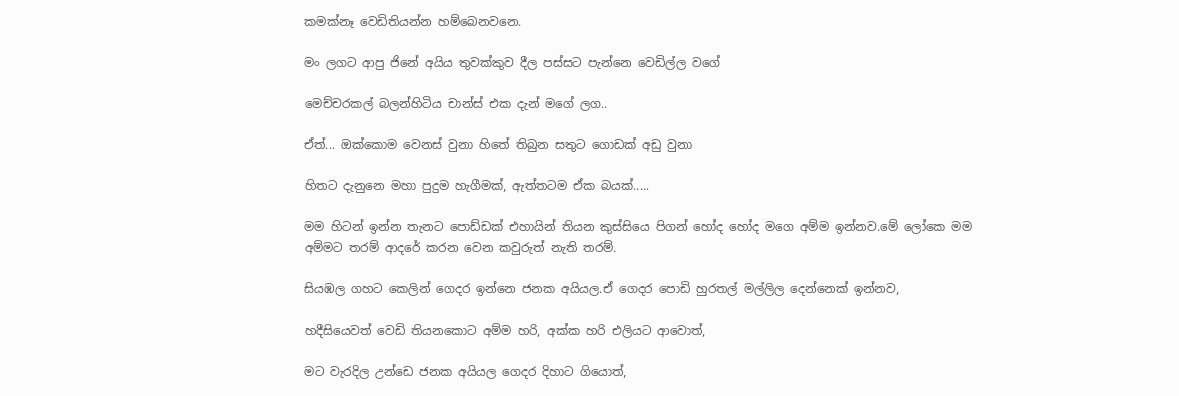කමක්නෑ වෙඩිතියන්න හම්බෙනවනෙ.

මං ලගට ආපු ජිනේ අයිය තුවක්කුව දීල පස්සට පැන්නෙ වෙඩිල්ල වගේ

මෙච්චරකල් බලන්හිටිය චාන්ස් එක දැන් මගේ ලග..

ඒත්... ඔක්කොම වෙනස් වුනා හිතේ තිබුන සතුට ගොඩක් අඩු වුනා

හිතට දැනුනෙ මහා පුදුම හැගීමක්, ඇත්තටම ඒක බයක්.....

මම හිටන් ඉන්න තැනට පොඩ්ඩක් එහායින් තියන කුස්සියෙ පිගන් හෝද හෝද මගෙ අම්ම ඉන්නව.මේ ලෝකෙ මම අම්මට තරම් ආදරේ කරන වෙන කවුරුත් නැති තරම්.

සියඹල ගහට කෙලින් ගෙදර ඉන්නෙ ජනක අයියල.ඒ ගෙදර පොඩි හුරතල් මල්ලිල දෙන්නෙක් ඉන්නව,

හදීසියෙවත් වෙඩි තියනකොට අම්ම හරි, අක්ක හරි එලියට ආවොත්,

මට වැරදිල උන්ඩෙ ජනක අයියල ගෙදර දිහාට ගියොත්,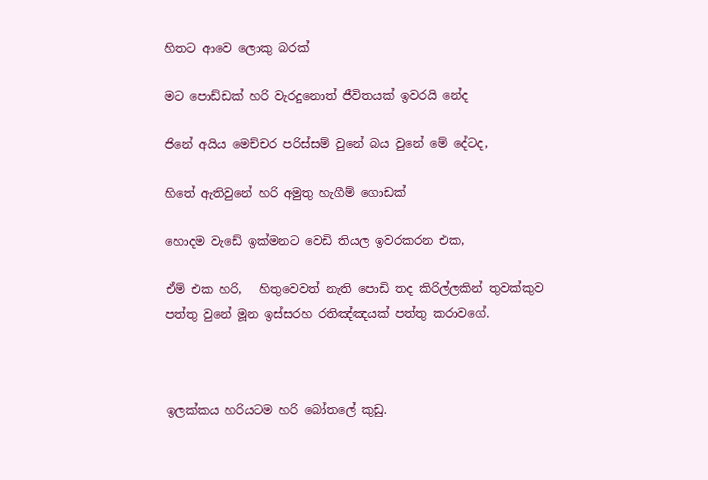හිතට ආවෙ ලොකු බරක්

මට පොඩ්ඩක් හරි වැරදුනොත් ජීවිතයක් ඉවරයි නේද

ජිනේ අයිය මෙච්චර පරිස්සම් වුනේ බය වුනේ මේ දේටද,

හිතේ ඇතිවුනේ හරි අමුතු හැගීම් ගොඩක්

හොදම වැඩේ ඉක්මනට වෙඩි තියල ඉවරකරන එක,

ඒම් එක හරි,   හිතුවෙවත් නැති පොඩි තද කිරිල්ලකින් තුවක්කුව පත්තු වුනේ මූන ඉස්සරහ රතිඤ්ඤයක් පත්තු කරාවගේ.



ඉලක්කය හරියටම හරි බෝතලේ කුඩු.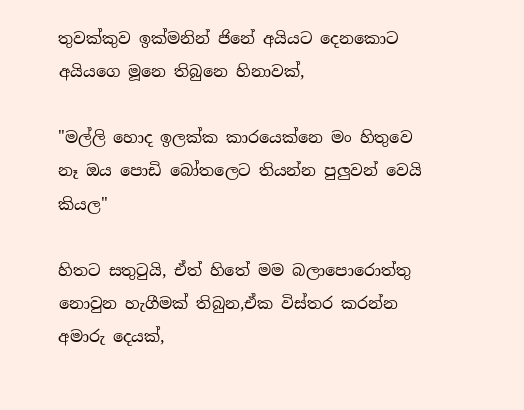තුවක්කුව ඉක්මනින් ජිනේ අයියට දෙනකොට අයියගෙ මූනෙ තිබුනෙ හිනාවක්,

"මල්ලි හොද ඉලක්ක කාරයෙක්නෙ මං හිතුවෙ නෑ ඔය පොඩි බෝතලෙට තියන්න පුලුවන් වෙයි කියල"

හිතට සතු‍ටුයි, ඒත් හිතේ මම බලාපොරොත්තු නොවුන හැගීමක් තිබුන,ඒක විස්තර කරන්න අමාරු දෙයක්,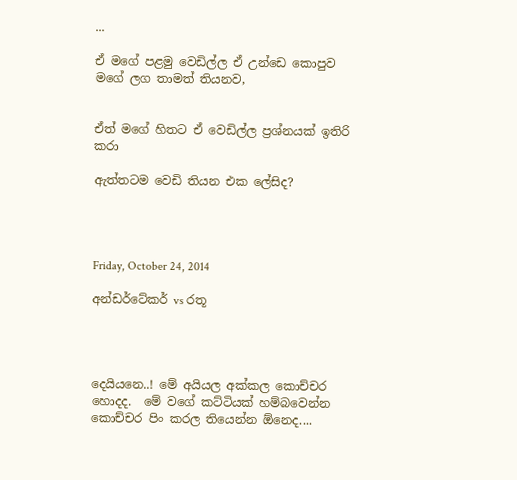...

ඒ මගේ පළමු වෙඩිල්ල ඒ උන්ඩෙ කොපුව මගේ ලග තාමත් තියනව,


ඒත් මගේ හිතට ඒ වෙඩිල්ල ප්‍රශ්නයක් ඉතිරි කරා

ඇත්තටම වෙඩි තියන එක ලේසිද?




Friday, October 24, 2014

අන්ඩර්ටේකර් vs රතූ




දෙයියනෙ..! මේ අයියල අක්කල කොච්චර හොදද.  මේ වගේ කට්ටියක් හම්බවෙන්න  කොච්චර පිං කරල තියෙන්න ඕනෙද....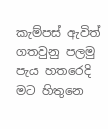කැම්පස් ඇවිත් ගතවුනු පලමු පැය හතරෙදි මට හිතුනෙ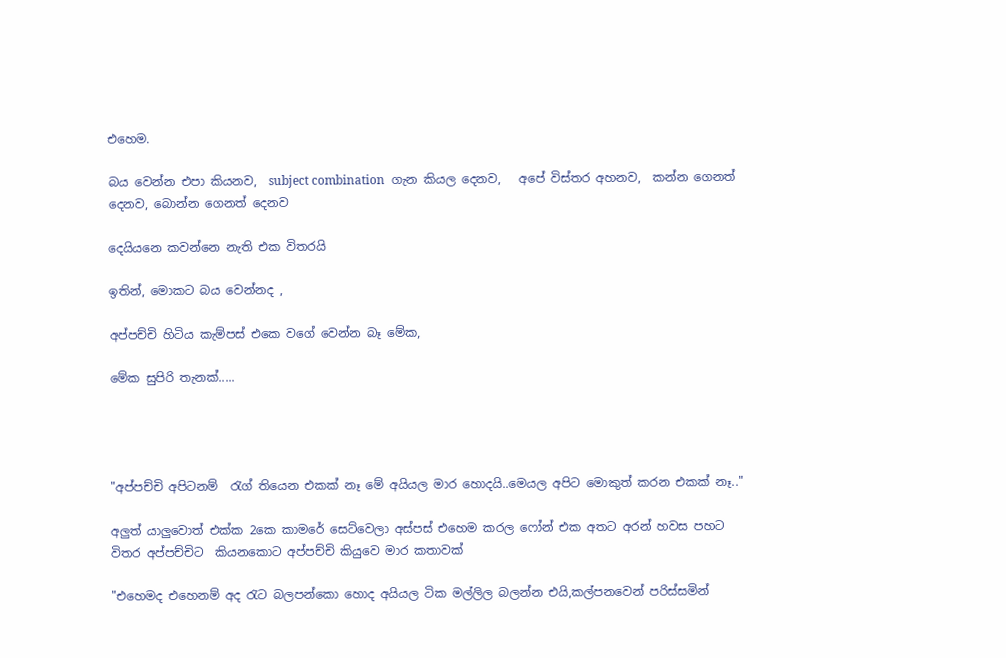එහෙම.

බය වෙන්න එපා කියනව,  subject combination  ගැන කියල දෙනව,   අපේ විස්තර අහනව,  කන්න ගෙනත් දෙනව, බොන්න ගෙනත් දෙනව

දෙයියනෙ කවන්නෙ නැති එක විතරයි

ඉතින්, මොකට බය වෙන්නද ,

අප්පච්චි හිටිය කැම්පස් එකෙ වගේ වෙන්න බෑ මේක,

මේක සුපිරි තැනක්.....




"අප්පච්චි අපිටනම්  ‍රැග් තියෙන එකක් නෑ මේ අයියල මාර හොදයි..මෙයල අපිට මොකුත් කරන එකක් නෑ.."

අලුත් යාලුවොත් එක්ක 2කෙ කාමරේ සෙට්වෙලා අස්පස් එහෙම කරල ෆෝන් එක අතට අරන් හවස පහට විතර අප්පච්චිට  කියනකොට අප්පච්චි කියුවෙ මාර කතාවක්

"එහෙමද එහෙනම් අද ‍රැට බලපන්කො හොද අයියල ටික මල්ලිල බලන්න එයි,කල්පනවෙන් පරිස්සමින්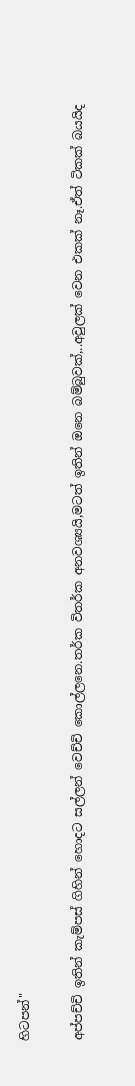හිටපන්"

අප්පච්චි ඉතින් කැම්පස් ගිහින් හොදට සල්ලන් වෙච්චි කොල්ලනෙ.තර්ක විතර්ක අනවශ්‍යයි,මටත් ඉතින් ඔනෙ බම්බුවක්,..අවුලක් වෙන එකක් නෑ.ඒත් ටිකක් බයයිද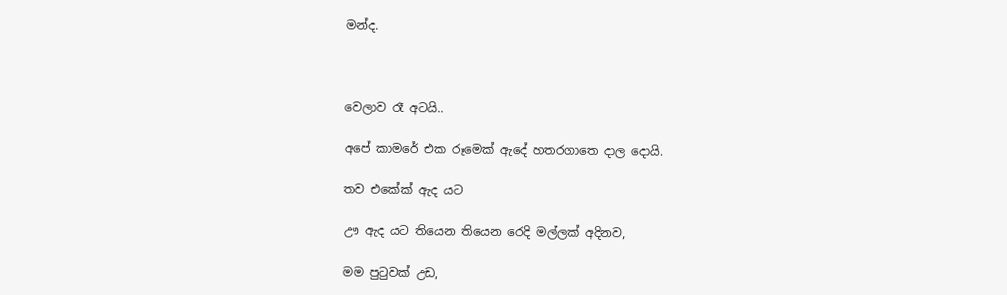මන්ද.



වෙලාව රෑ අටයි..

අපේ කාමරේ එක රූමෙක් ඇදේ හතරගාතෙ දාල දොයි.

තව එකේක් ඇද යට

ඌ ඇද යට තියෙන තියෙන රෙදි මල්ලක් අදිනව,

මම පු‍ටුවක් උඩ,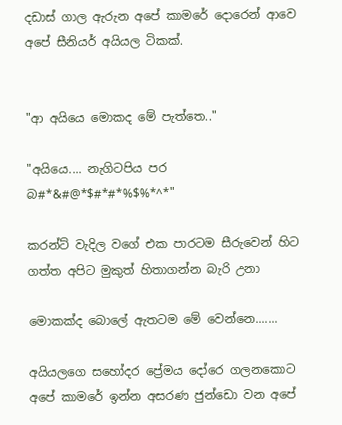දඩාස් ගාල ඇරුන අපේ කාමරේ දොරෙන් ආවෙ අපේ සීනියර් අයියල ටිකක්.


"ආ අයියෙ මොකද මේ පැත්තෙ.."

"අයියෙ.... නැගිටපිය පර බ#*&#@*$#*#*%$%*^*"

කරන්ට් වැදිල වගේ එක පාරටම සීරුවෙන් හිට ගත්ත අපිට මුකුත් හිතාගන්න බැරි උනා

මොකක්ද බොලේ ඇතටම මේ වෙන්නෙ.......

අයියලගෙ සහෝදර ප්‍රේමය දෝරෙ ගලනකොට අපේ කාමරේ ඉන්න අසරණ ජුන්ඩො වන අපේ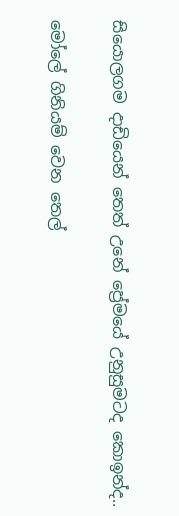සියොලගම දාඩියෙන් තෙත් උනේ ප්‍රේමයේ උනුසුමටද කොඉන්ද..

මෝලේ ගිනියම් වෙන තෙල්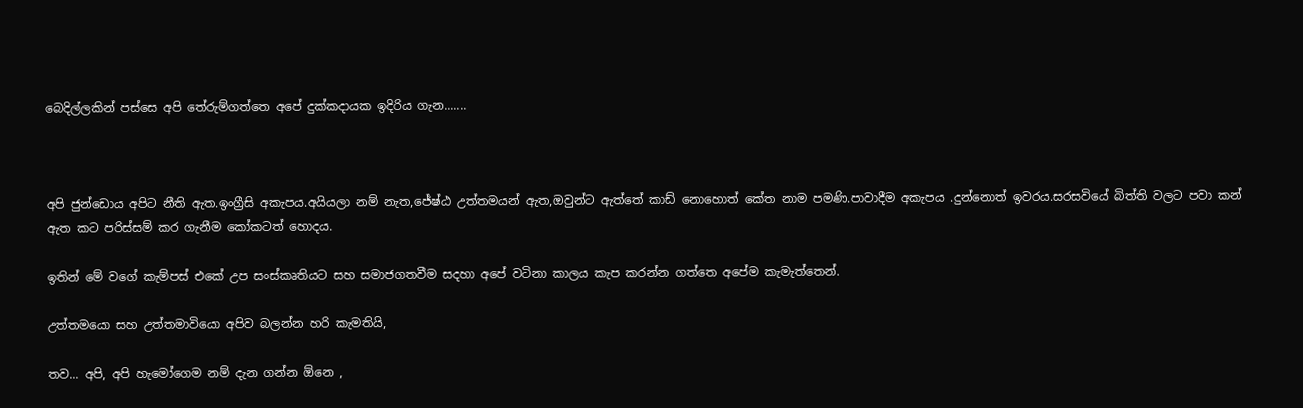බෙදිල්ලකින් පස්සෙ අපි තේරුම්ගත්තෙ අපේ දුක්කදායක ඉදිරිය ගැන.......



අපි ජුන්ඩොය අපිට නීති ඇත.ඉංග්‍රීසි අකැපය.අයියලා නම් නැත,ජේෂ්ඨ උත්තමයන් ඇත,ඔවුන්ට ඇත්තේ කාඩ් නොහොත් කේත නාම පමණි.පාවාදීම අකැපය .දුන්නොත් ඉවරය.සරසවියේ බිත්ති වලට පවා කන් ඇත කට පරිස්සම් කර ගැනීම කෝකටත් හොදය.

ඉතින් මේ වගේ කැම්පස් එකේ උප සංස්කෘතියට සහ සමාජගතවීම සදහා අපේ වටිනා කාලය කැප කරන්න ගත්තෙ අපේම කැමැත්තෙන්.

උත්තමයො සහ උත්තමාවියො අපිව බලන්න හරි කැමතියි,

තව... අපි, අපි හැමෝගෙම නම් දැන ගන්න ඕනෙ ,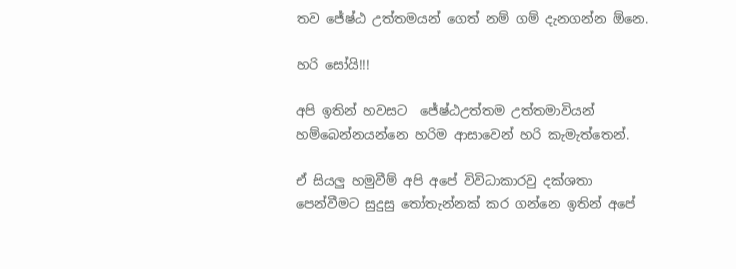තව ජේෂ්ඨ උත්තමයන් ගෙත් නම් ගම් දැනගන්න ඕනෙ.

හරි සෝයි!!!

අපි ඉතින් හවසට  ජේෂ්ඨඋත්තම උත්තමාවියන් හම්බෙන්නයන්නෙ හරිම ආසාවෙන් හරි කැමැත්තෙන්.

ඒ සියලු හමුවීම් අපි අපේ විවිධාකාරවු දක්ශතා පෙන්වීමට සුදුසු ‍තෝතැන්නක් කර ගන්නෙ ඉතින් අපේ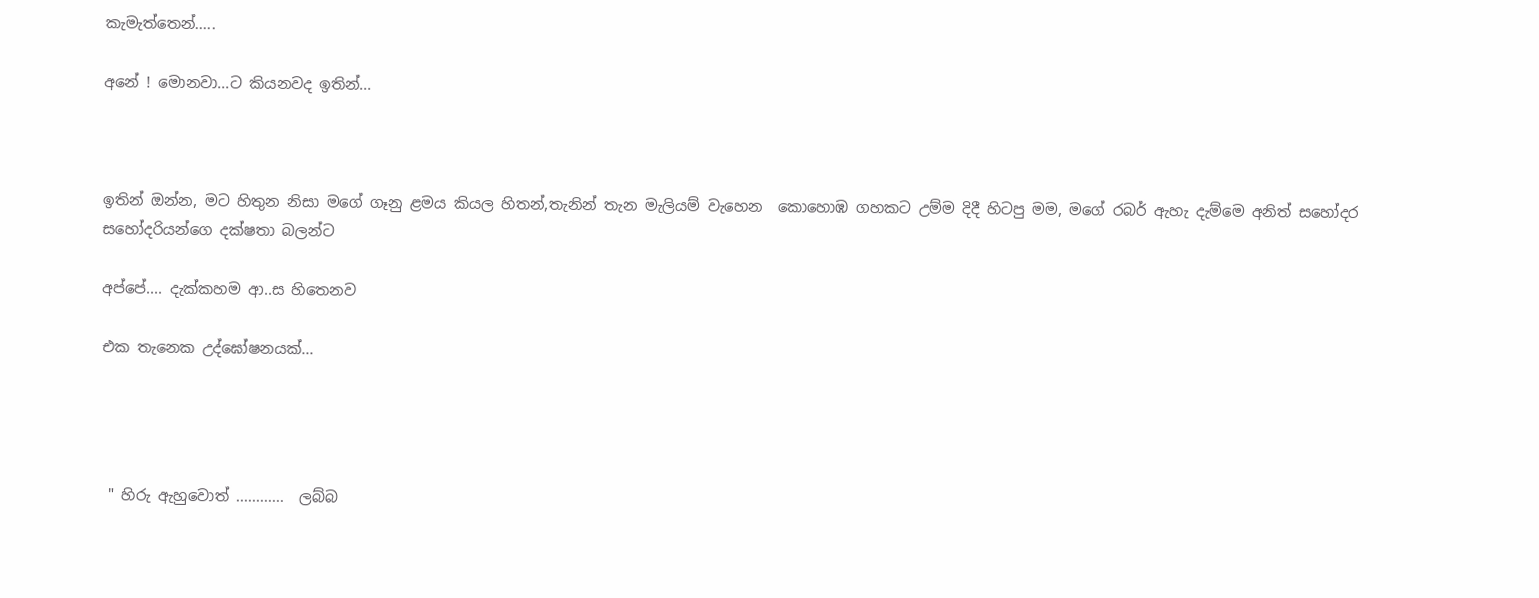කැමැත්තෙන්.....

අනේ ! මොනවා...ට කියනවද ඉතින්...



ඉතින් ඔන්න, මට හිතුන නිසා මගේ ගෑනු ළමය කියල හිතන්,තැනින් තැන මැලියම් වැහෙන  කොහොඹ ගහකට උම්ම දිදී හිටපු මම, මගේ රබර් ඇහැ දැම්මෙ අනිත් සහෝදර සහෝදරියන්ගෙ දක්ෂතා බලන්ට

අප්පේ.... දැක්කහම ආ..ස හිතෙනව

එක තැනෙක උද්ඝෝෂනයක්...




 " හිරු ඇහුවොත් ............  ලබ්බ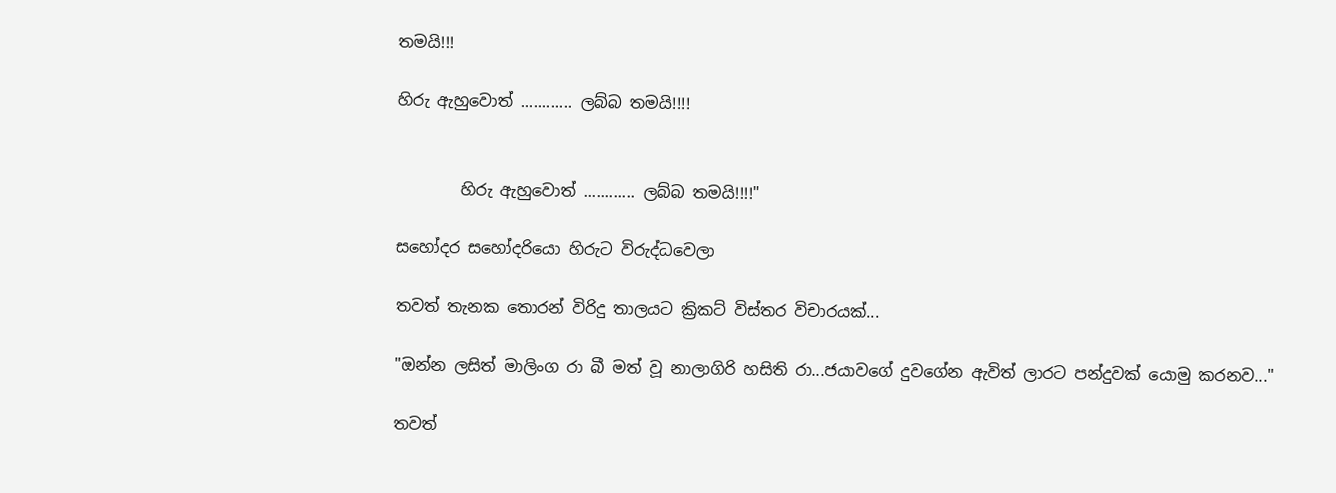තමයි!!!

හිරු ඇහුවොත් ............ ලබ්බ තමයි!!!!


        හිරු ඇහුවොත් ............ ලබ්බ තමයි!!!!"

සහෝදර සහෝදරියො හිරුට විරුද්ධවෙලා

තවත් තැනක තොරන් විරිදු තාලයට ක්‍රිකට් විස්තර විචාරයක්...

"ඔන්න ලසිත් මාලිංග රා බී මත් වූ නාලාගිරි හසිති රා...ජයාවගේ දුවගේන ඇවිත් ලාරට පන්දුවක් යොමු කරනව..."

තවත්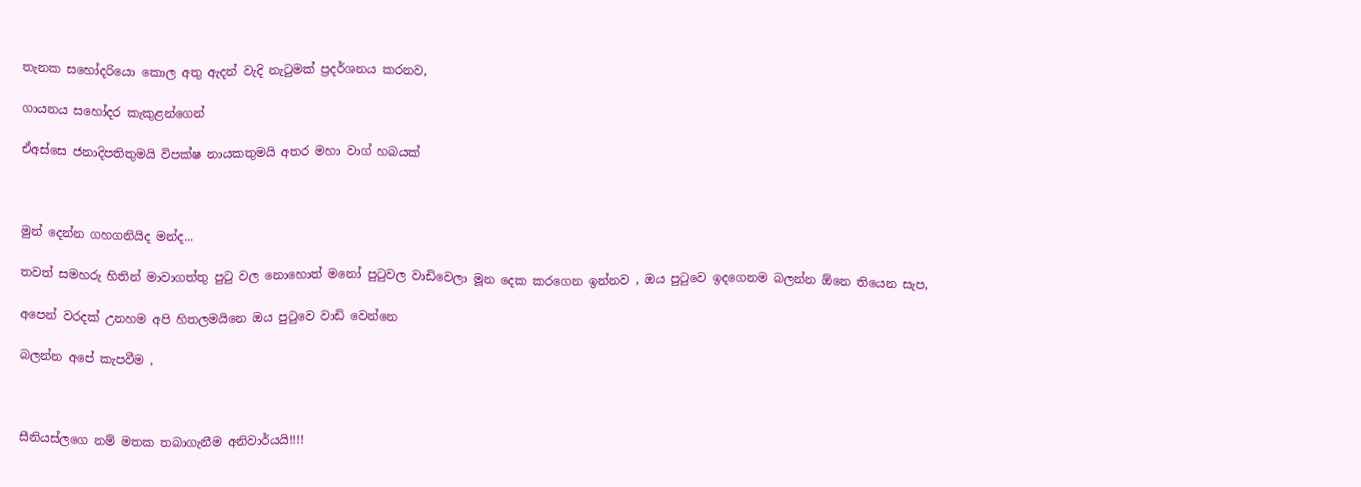තැනක සහෝදරියො කොල අතු ඇදන් වැදි නැ‍ටුමක් ප්‍රදර්ශනය කරනව,

ගායනය සහෝදර කැකුළන්ගෙන්

ඒඅස්සෙ ජනාදිපතිතුමයි විපක්ෂ නායකතුමයි අතර මහා වාග් හබයක්



මුන් දෙන්න ගහගනියිද මන්ද...

තවත් සමහරු හිතින් මාවාගත්තු පු‍ටු වල නොහොත් මනෝ පු‍ටුවල වාඩිවෙලා මූන දෙක කරගෙන ඉන්නව , ඔය පු‍ටුවෙ ඉදගෙනම බලන්න ඕනෙ තියෙන සැප,

අපෙන් වරදක් උනහම අපි හිතලමයිනෙ ඔය පු‍ටුවෙ වාඩි වෙන්නෙ

බලන්න අපේ කැපවීම ,



සීනියස්ලගෙ නම් මතක තබාගැනීම අනිවාර්යයි!!!!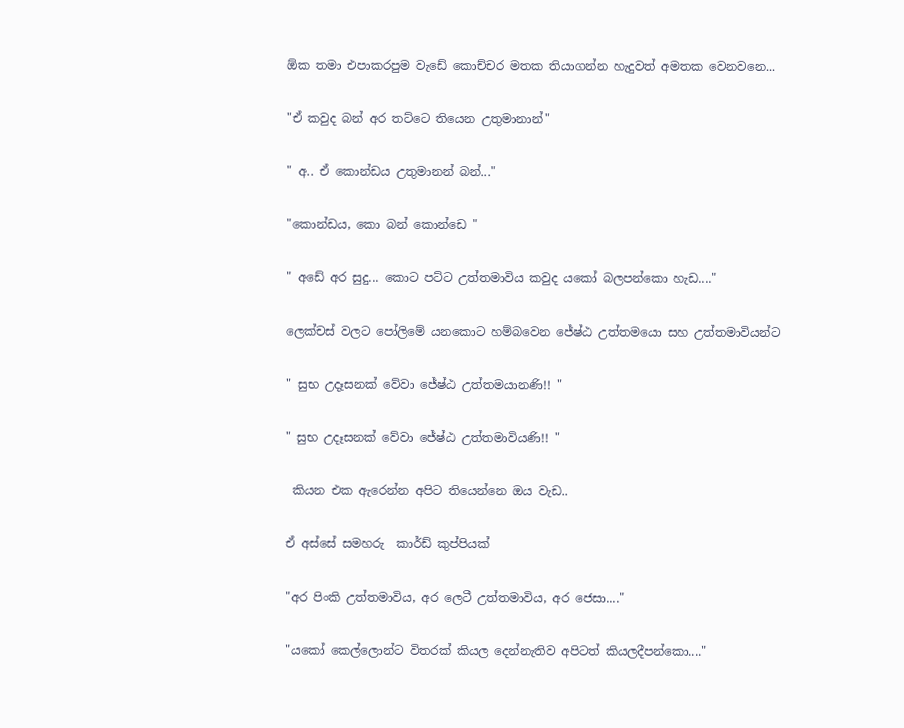ඕක තමා එපාකරපුම වැඩේ කොච්චර මතක තියාගන්න හැදුවත් අමතක වෙනවනෙ...

"ඒ කවුද බන් අර තට්ටෙ තියෙන උතුමානාන්"

" අ.. ඒ කොන්ඩය උතුමානන් බන්..."

"කොන්ඩය, කො බන් කොන්ඩෙ "

" අඩේ අර සුදු... කොට පට්ට උත්තමාවිය කවුද යකෝ බලපන්කො හැඩ...."

ලෙක්චස් වලට පෝලිමේ යනකොට හම්බවෙන ජේෂ්ඨ උත්තමයො සහ උත්තමාවියන්ට

" සුභ උදෑසනක් වේවා ජේෂ්ඨ උත්තමයානණි!! "

" සුභ උදෑසනක් වේවා ජේෂ්ඨ උත්තමාවියණි!! "

 කියන එක ඇරෙන්න අපිට තියෙන්නෙ ඔය වැඩ..

ඒ අස්සේ සමහරු  කාර්ඩ් කුප්පියක්

"අර පිංකි උත්තමාවිය, අර ලෙටී උත්තමාවිය, අර ජෙසා...."

"යකෝ කෙල්ලොන්ට විතරක් කියල දෙන්නැතිව අපිටත් කියලදීපන්කො...."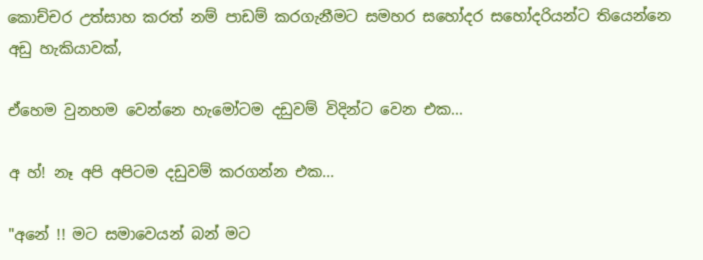කොච්චර උත්සාහ කරත් නම් පාඩම් කරගැනීමට සමහර සහෝදර සහෝදරියන්ට තියෙන්නෙ අඩු හැකියාවක්,

ඒහෙම වුනහම වෙන්නෙ හැමෝටම දඩුවම් විදින්ට වෙන එක...

අ හ්! නෑ අපි අපිටම දඩුවම් කරගන්න එක...

"අනේ !! මට සමාවෙයන් බන් මට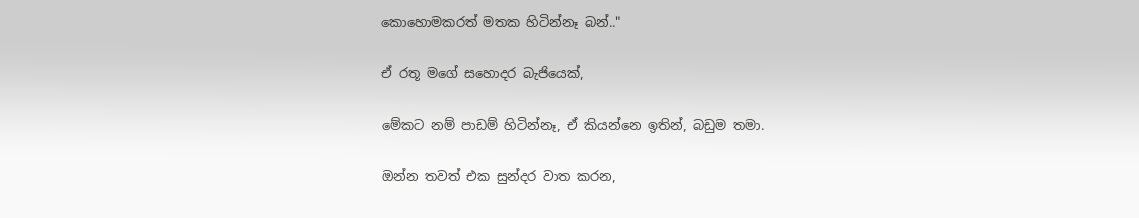කොහොමකරත් මතක හිටින්නෑ බන්.."

ඒ රතූ මගේ සහොදර බැජියෙක්,

මේකට නම් පාඩම් හිටින්නෑ, ඒ කියන්නෙ ඉතින්, බඩුම තමා.

ඔන්න තවත් එක සුන්දර වාත කරන,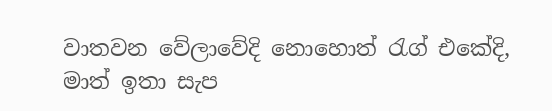වාතවන වේලාවේදි නොහොත් ‍රැග් එකේදි, මාත් ඉතා සැප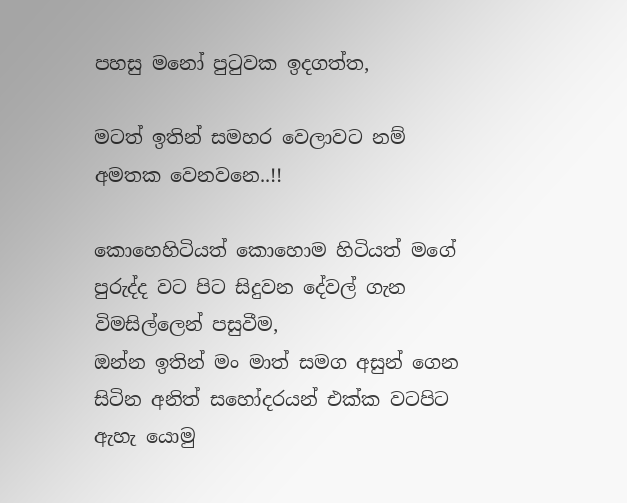පහසු මනෝ පු‍ටුවක ඉදගත්ත,

මටත් ඉතින් සමහර වෙලාවට නම් අමතක වෙනවනෙ..!!

කොහෙහිටියත් කොහොම හිටියත් මගේ පුරුද්ද වට පිට සිදුවන දේවල් ගැන විමසිල්ලෙන් පසුවීම,
ඔන්න ඉතින් මං මාත් සමග අසුන් ගෙන සිටින අනිත් සහෝදරයන් එක්ක වටපිට ඇහැ යොමු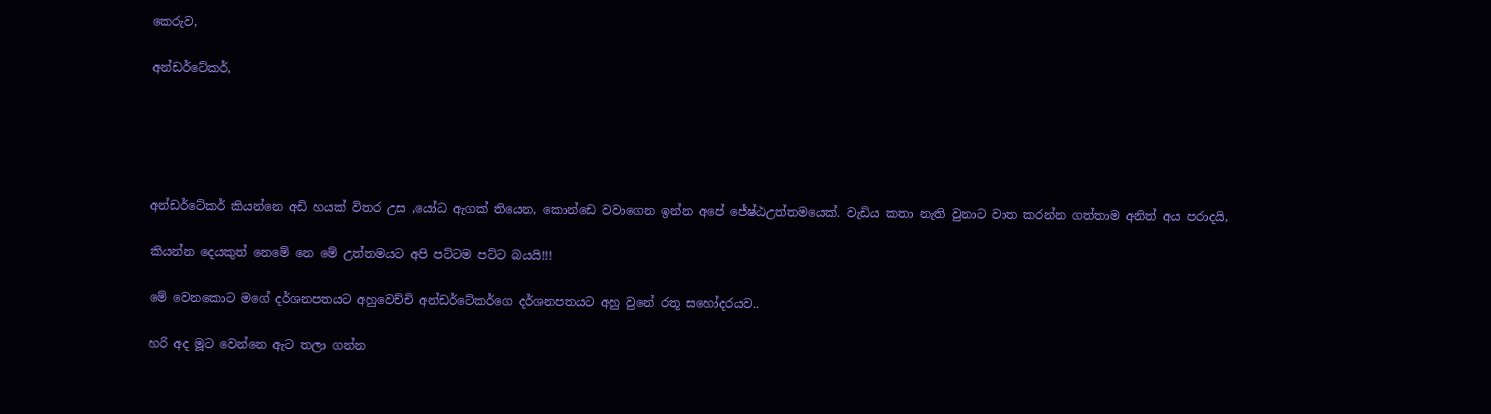කෙරුව,

අන්ඩර්ටේකර්,





අන්ඩර්ටේකර් කියන්නෙ අඩි හයක් විතර උස ,යෝධ ඇගක් තියෙන, කොන්ඩෙ වවාගෙන ඉන්න අපේ ජේෂ්ඨඋත්තමයෙක්. වැඩිය කතා නැති වුනාට වාත කරන්න ගත්තාම අනිත් අය පරාදයි,

කියන්න දෙයකුත් නෙමේ නෙ මේ උත්තමයට අපි පට්ටම පට්ට බයයි!!!

මේ වෙනකොට මගේ දර්ශනපතයට අහුවෙච්චි අන්ඩර්ටේකර්ගෙ දර්ශනපතයට අහු වුනේ රතූ සහෝදරයව..

හරි අද මූට වෙන්නෙ ඇට තලා ගන්න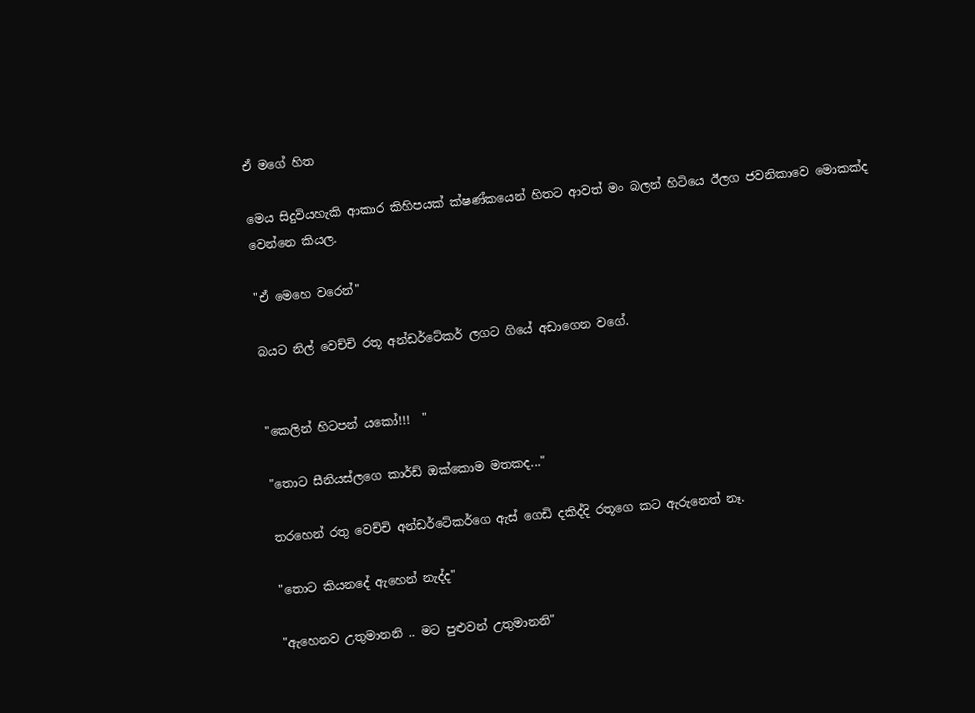ඒ මගේ හිත

මෙය සිදුවියහැකි ආකාර කිහිපයක් ක්ෂණ්කයෙන් හිතට ආවත් මං බලන් හිටියෙ ඊලග ජවනිකාවෙ මොකක්ද වෙන්නෙ කියල.

"ඒ මෙහෙ වරෙන්"

බයට නිල් වෙච්චි රතූ අන්ඩර්ටේකර් ලගට ගියේ අඩාගෙන වගේ.


"කෙලින් හිටපන් යකෝ!!!  "

"තොට සීනියස්ලගෙ කාර්ඩ් ඔක්කොම මතකද..."

තරහෙන් රතු වෙච්චි අන්ඩර්ටේකර්ගෙ ඇස් ගෙඩි දකිද්දි රතූගෙ කට ඇරුනෙත් නෑ.

"තොට කියනදේ ඇහෙන් නැද්ද"

"ඇහෙනව උතුමානනි .. මට පුළුවන් උතුමානනි"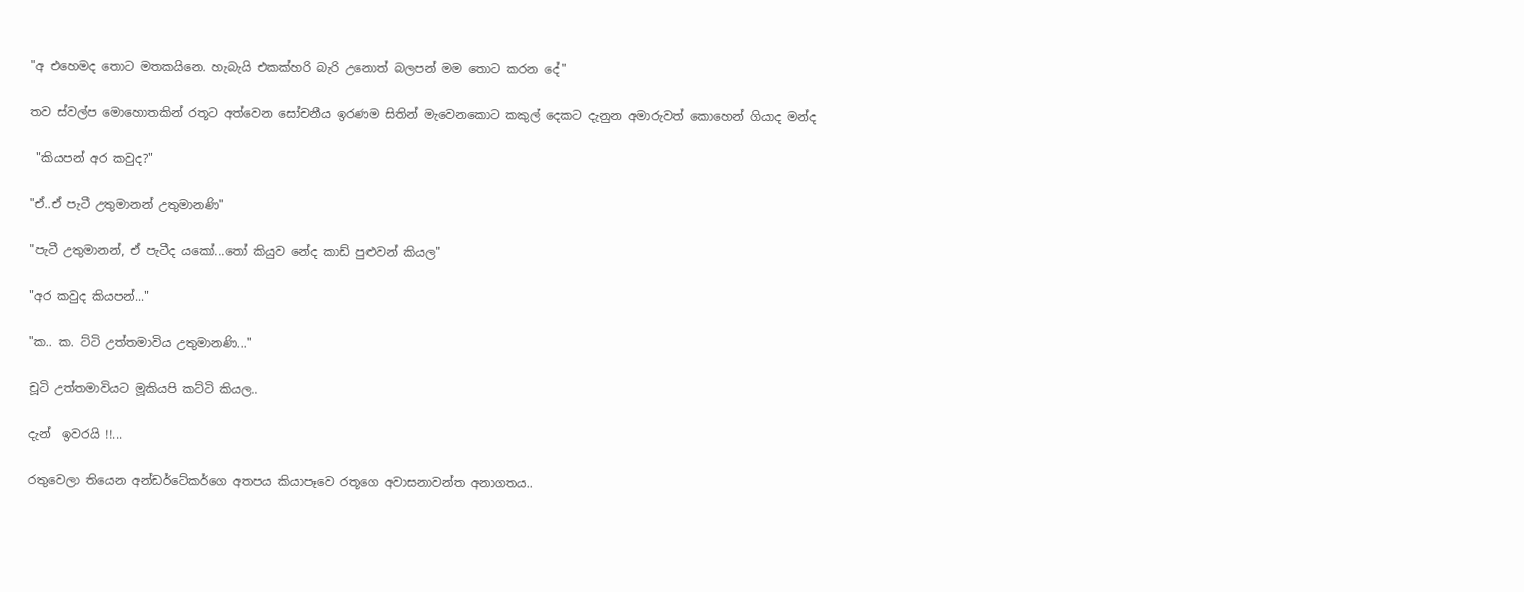"අ එහෙමද තොට මතකයිනෙ. හැබැයි එකක්හරි බැරි උනොත් බලපන් මම තොට කරන දේ"

තව ස්වල්ප මොහොතකින් රතූට අත්වෙන සෝචනීය ඉරණම සිතින් මැවෙනකොට කකුල් දෙකට දැනුන අමාරුවත් කොහෙන් ගියාද මන්ද

 "කියපන් අර කවුද?"

"ඒ..ඒ පැටී උතුමානන් උතුමානණි"

"පැටී උතුමානන්, ඒ පැටීද යකෝ...තෝ කියුව නේද කාඩ් පුළුවන් කියල"

"අර කවුද කියපන්..."

"ක.. ක. ට්ටි උත්තමාවිය උතුමානණි..."

චූටි උත්තමාවියට මූකියපි කට්ටි කියල..

දැන්  ඉවරයි !!...

රතුවෙලා තියෙන අන්ඩර්ටේකර්ගෙ අතපය කියාපෑවෙ රතූගෙ අවාසනාවන්ත අනාගතය..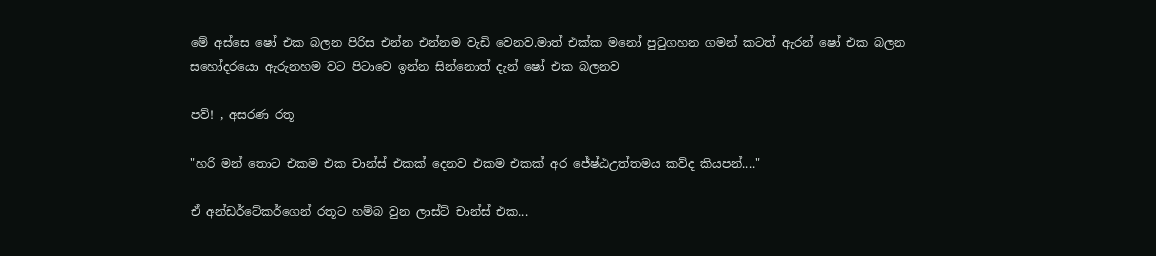මේ අස්සෙ ෂෝ එක බලන පිරිස එන්න එන්නම වැඩි වෙනව.මාත් එක්ක මනෝ පු‍ටුගහන ගමන් කටත් ඇරන් ෂෝ එක බලන සහෝදරයො ඇරුනහම වට පිටාවෙ ඉන්න සින්නොත් දැන් ෂෝ එක බලනව

පව්! , අසරණ රතූ

"හරි මන් තොට එකම එක චාන්ස් එකක් දෙනව එකම එකක් අර ජේෂ්ඨඋත්තමය කව්ද කියපන්...."

ඒ අන්ඩර්ටේකර්ගෙන් රතූට හම්බ වුන ලාස්ට් චාන්ස් එක...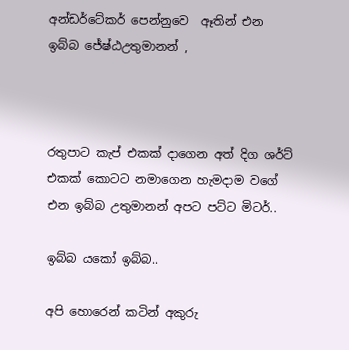අන්ඩර්ටේකර් පෙන්නුවෙ  ඈතින් එන ඉබ්බ ජේෂ්ඨඋතුමානන් ,



රතුපාට කැප් එකක් දාගෙන අත් දිග ශර්ට් එකක් කොටට නමාගෙන හැමදාම වගේ එන ඉබ්බ උතුමානන් අපට පට්ට මිටර්..

ඉබ්බ යකෝ ඉබ්බ..

අපි හොරෙන් කටින් අකුරු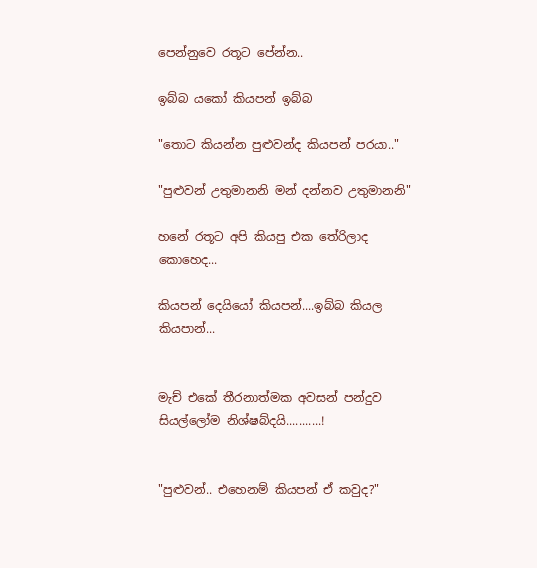පෙන්නුවෙ රතූට පේන්න..

ඉබ්බ යකෝ කියපන් ඉබ්බ

"තොට කියන්න පුළුවන්ද කියපන් පරයා.."

"පුළුවන් උතුමානනි මන් දන්නව උතුමානනි"

හනේ රතූට අපි කියපු එක තේරිලාද කොහෙද...

කියපන් දෙයියෝ කියපන්....ඉබ්බ කියල කියපාන්...


මැච් එකේ තීරනාත්මක අවසන් පන්දුව සියල්ලෝම නිශ්ෂබ්දයි...........!


"පුළුවන්.. එහෙනම් කියපන් ඒ කවුද?"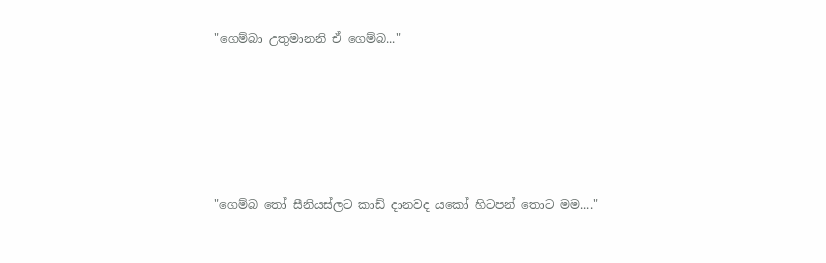"ගෙම්බා උතුමානනි ඒ ගෙම්බ..."





"ගෙම්බ ‍තෝ සීනියස්ලට කාඩ් දානවද යකෝ හිටපන් තොට මම...."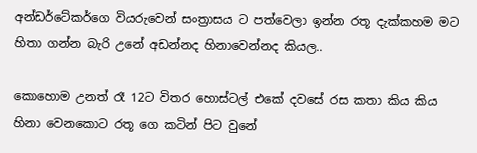අන්ඩර්ටේකර්ගෙ වියරුවෙන් සංත්‍රාසය ට පත්වෙලා ඉන්න රතූ දැක්කහම මට හිතා ගන්න බැරි උනේ අඩන්නද හිනාවෙන්නද කියල..

කොහොම උනත් රෑ 12ට විතර හොස්ටල් එකේ දවසේ රස කතා කිය කිය හිනා වෙනකොට රතූ ගෙ කටින් පිට වුනේ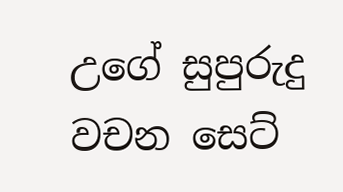උගේ සුපුරුදු වචන සෙට්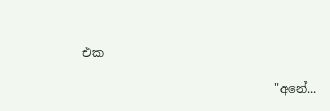එක

                                "අනේ...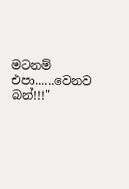මටනම් එපා......වෙනව බන්!!!"